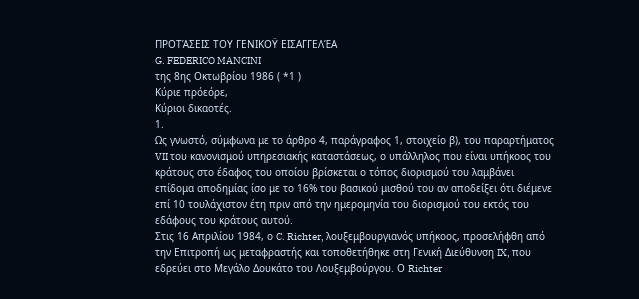ΠΡΟΤΆΣΕΙΣ ΤΟΥ ΓΕΝΙΚΟΫ ΕΙΣΑΓΓΕΛΈΑ
G. FEDERICO MANCINI
της 8ης Οκτωβρίου 1986 ( *1 )
Κύριε πρόεόρε,
Κύριοι δικαοτές.
1.
Ως γνωστό, σύμφωνα με το άρθρο 4, παράγραφος 1, στοιχείο β), του παραρτήματος VII του κανονισμού υπηρεσιακής καταστάσεως, ο υπάλληλος που είναι υπήκοος του κράτους στο έδαφος του οποίου βρίσκεται ο τόπος διορισμού του λαμβάνει επίδομα αποδημίας ίσο με το 16% του βασικού μισθού του αν αποδείξει ότι διέμενε επί 10 τουλάχιστον έτη πριν από την ημερομηνία του διορισμού του εκτός του εδάφους του κράτους αυτού.
Στις 16 Απριλίου 1984, ο C. Richter, λουξεμβουργιανός υπήκοος, προσελήφθη από την Επιτροπή ως μεταφραστής και τοποθετήθηκε στη Γενική Διεύθυνση IX, που εδρεύει στο Μεγάλο Δουκάτο του Λουξεμβούργου. Ο Richter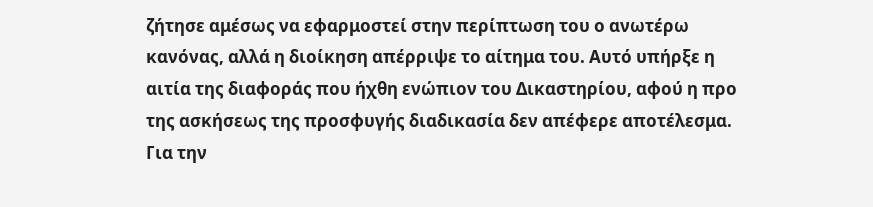ζήτησε αμέσως να εφαρμοστεί στην περίπτωση του ο ανωτέρω κανόνας, αλλά η διοίκηση απέρριψε το αίτημα του. Αυτό υπήρξε η αιτία της διαφοράς που ήχθη ενώπιον του Δικαστηρίου, αφού η προ της ασκήσεως της προσφυγής διαδικασία δεν απέφερε αποτέλεσμα. Για την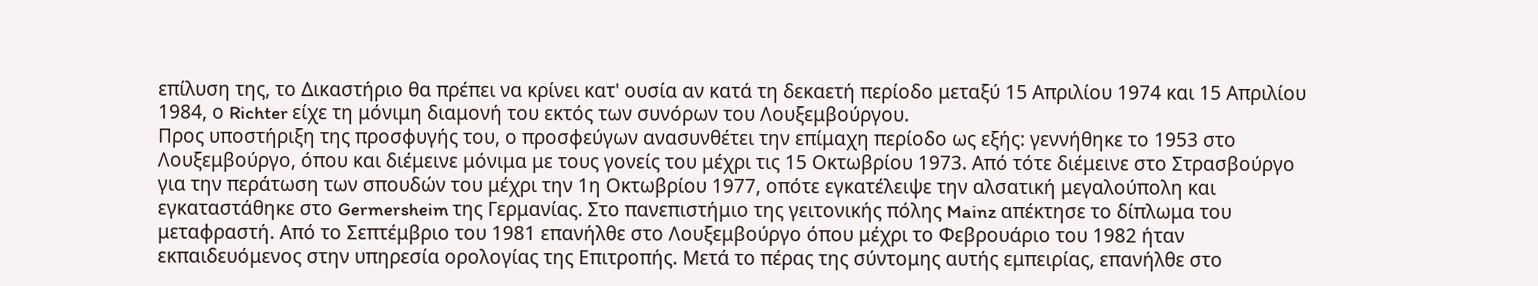επίλυση της, το Δικαστήριο θα πρέπει να κρίνει κατ' ουσία αν κατά τη δεκαετή περίοδο μεταξύ 15 Απριλίου 1974 και 15 Απριλίου 1984, ο Richter είχε τη μόνιμη διαμονή του εκτός των συνόρων του Λουξεμβούργου.
Προς υποστήριξη της προσφυγής του, ο προσφεύγων ανασυνθέτει την επίμαχη περίοδο ως εξής: γεννήθηκε το 1953 στο Λουξεμβούργο, όπου και διέμεινε μόνιμα με τους γονείς του μέχρι τις 15 Οκτωβρίου 1973. Από τότε διέμεινε στο Στρασβούργο για την περάτωση των σπουδών του μέχρι την 1η Οκτωβρίου 1977, οπότε εγκατέλειψε την αλσατική μεγαλούπολη και εγκαταστάθηκε στο Germersheim της Γερμανίας. Στο πανεπιστήμιο της γειτονικής πόλης Mainz απέκτησε το δίπλωμα του μεταφραστή. Από το Σεπτέμβριο του 1981 επανήλθε στο Λουξεμβούργο όπου μέχρι το Φεβρουάριο του 1982 ήταν εκπαιδευόμενος στην υπηρεσία ορολογίας της Επιτροπής. Μετά το πέρας της σύντομης αυτής εμπειρίας, επανήλθε στο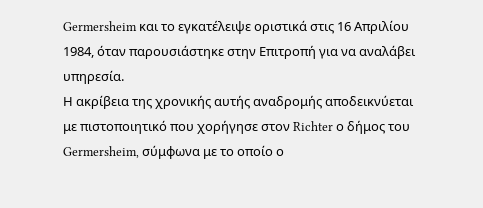Germersheim και το εγκατέλειψε οριστικά στις 16 Απριλίου 1984, όταν παρουσιάστηκε στην Επιτροπή για να αναλάβει υπηρεσία.
Η ακρίβεια της χρονικής αυτής αναδρομής αποδεικνύεται με πιστοποιητικό που χορήγησε στον Richter ο δήμος του Germersheim, σύμφωνα με το οποίο ο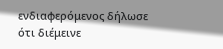ενδιαφερόμενος δήλωσε ότι διέμεινε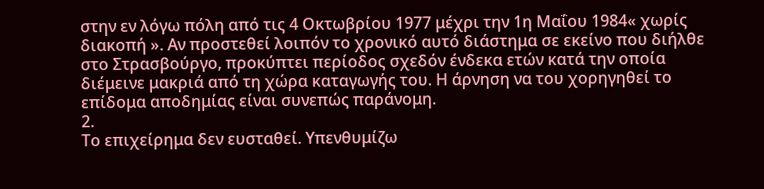στην εν λόγω πόλη από τις 4 Οκτωβρίου 1977 μέχρι την 1η Μαΐου 1984« χωρίς διακοπή ». Αν προστεθεί λοιπόν το χρονικό αυτό διάστημα σε εκείνο που διήλθε στο Στρασβούργο, προκύπτει περίοδος σχεδόν ένδεκα ετών κατά την οποία διέμεινε μακριά από τη χώρα καταγωγής του. Η άρνηση να του χορηγηθεί το επίδομα αποδημίας είναι συνεπώς παράνομη.
2.
Το επιχείρημα δεν ευσταθεί. Υπενθυμίζω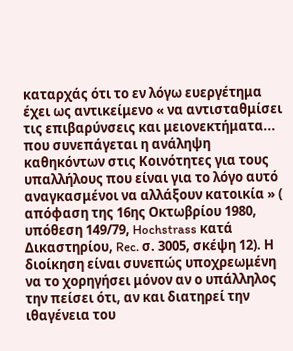καταρχάς ότι το εν λόγω ευεργέτημα έχει ως αντικείμενο « να αντισταθμίσει τις επιβαρύνσεις και μειονεκτήματα... που συνεπάγεται η ανάληψη καθηκόντων στις Κοινότητες για τους υπαλλήλους που είναι για το λόγο αυτό αναγκασμένοι να αλλάξουν κατοικία » ( απόφαση της 16ης Οκτωβρίου 1980, υπόθεση 149/79, Hochstrass κατά Δικαστηρίου, Rec. σ. 3005, σκέψη 12). Η διοίκηση είναι συνεπώς υποχρεωμένη να το χορηγήσει μόνον αν ο υπάλληλος την πείσει ότι, αν και διατηρεί την ιθαγένεια του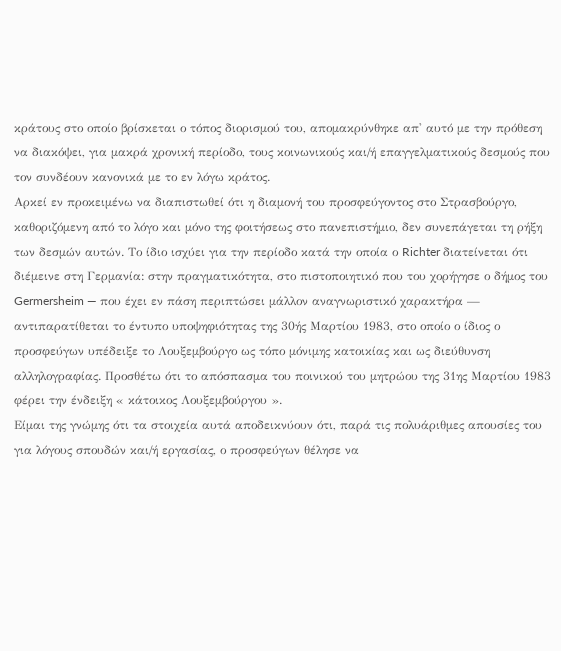κράτους στο οποίο βρίσκεται ο τόπος διορισμού του, απομακρύνθηκε απ' αυτό με την πρόθεση να διακόψει, για μακρά χρονική περίοδο, τους κοινωνικούς και/ή επαγγελματικούς δεσμούς που τον συνδέουν κανονικά με το εν λόγω κράτος.
Αρκεί εν προκειμένω να διαπιστωθεί ότι η διαμονή του προσφεύγοντος στο Στρασβούργο, καθοριζόμενη από το λόγο και μόνο της φοιτήσεως στο πανεπιστήμιο, δεν συνεπάγεται τη ρήξη των δεσμών αυτών. Το ίδιο ισχύει για την περίοδο κατά την οποία ο Richter διατείνεται ότι διέμεινε στη Γερμανία: στην πραγματικότητα, στο πιστοποιητικό που του χορήγησε ο δήμος του Germersheim — που έχει εν πάση περιπτώσει μάλλον αναγνωριστικό χαρακτήρα — αντιπαρατίθεται το έντυπο υποψηφιότητας της 30ής Μαρτίου 1983, στο οποίο ο ίδιος ο προσφεύγων υπέδειξε το Λουξεμβούργο ως τόπο μόνιμης κατοικίας και ως διεύθυνση αλληλογραφίας. Προσθέτω ότι το απόσπασμα του ποινικού του μητρώου της 31ης Μαρτίου 1983 φέρει την ένδειξη « κάτοικος Λουξεμβούργου ».
Είμαι της γνώμης ότι τα στοιχεία αυτά αποδεικνύουν ότι, παρά τις πολυάριθμες απουσίες του για λόγους σπουδών και/ή εργασίας, ο προσφεύγων θέλησε να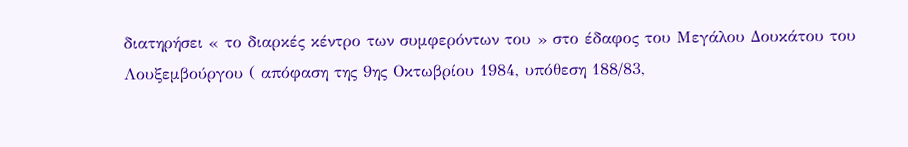διατηρήσει « το διαρκές κέντρο των συμφερόντων του » στο έδαφος του Μεγάλου Δουκάτου του Λουξεμβούργου ( απόφαση της 9ης Οκτωβρίου 1984, υπόθεση 188/83,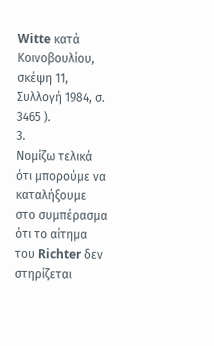Witte κατά Κοινοβουλίου, σκέψη 11, Συλλογή 1984, σ. 3465 ).
3.
Νομίζω τελικά ότι μπορούμε να καταλήξουμε στο συμπέρασμα ότι το αίτημα του Richter δεν στηρίζεται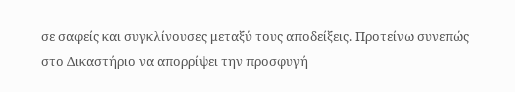σε σαφείς και συγκλίνουσες μεταξύ τους αποδείξεις. Προτείνω συνεπώς στο Δικαστήριο να απορρίψει την προσφυγή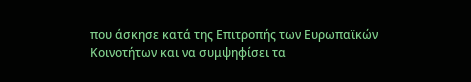που άσκησε κατά της Επιτροπής των Ευρωπαϊκών Κοινοτήτων και να συμψηφίσει τα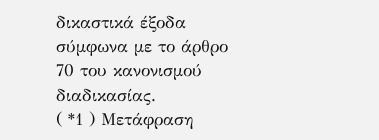δικαστικά έξοδα σύμφωνα με το άρθρο 70 του κανονισμού διαδικασίας.
( *1 ) Μετάφραση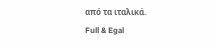από τα ιταλικά.
Full & Egal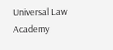Universal Law Academy